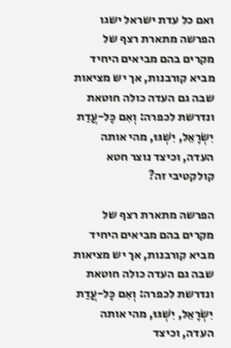ואם כל עדת ישראל ישגו
הפרשה מתארת רצף של מקרים בהם מביאים היחיד מביא קורבנות, אך יש מציאות שבה גם העדה כולה חוטאת ונדרשת לכפרה: וְאִם כָּל-עֲדַת יִשְׂרָאֵל, יִשְׁגּוּ, מהי אותה העדה, וכיצד נוצר חטא קולקטיבי זה?

הפרשה מתארת רצף של מקרים בהם מביאים היחיד מביא קורבנות, אך יש מציאות שבה גם העדה כולה חוטאת ונדרשת לכפרה: וְאִם כָּל-עֲדַת יִשְׂרָאֵל, יִשְׁגּוּ, מהי אותה העדה, וכיצד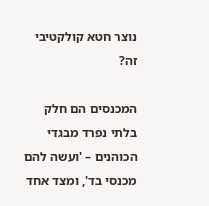נוצר חטא קולקטיבי זה?

המכנסים הם חלק בלתי נפרד מבגדי הכוהנים – 'ועשה להם מכנסי בד', ומצד אחד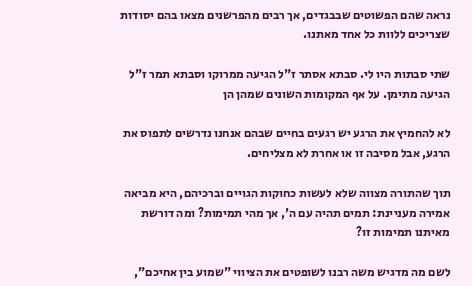נראה שהם הפשוטים שבבגדים, אך רבים מהפרשנים מצאו בהם יסודות שצריכים ללוות כל אחד מאתנו.

שתי סבתות היו לי. סבתא אסתר ז"ל הגיעה ממרוקו וסבתא תמר ז"ל הגיעה מתימן. על אף המקומות השונים שמהן הן

לא להחמיץ את הרגע יש רגעים בחיים שבהם אנחנו נדרשים לתפוס את הרגע, אבל מסיבה זו או אחרת לא מצליחים.

תוך שהתורה מצווה שלא לעשות כחוקות הגויים וברכיהם, היא מביאה אמירה מעניינת: תמים תהיה עם ה', אך מהי תמימות? ומה דורשת מאיתנו תמימות זו?

לשם מה מדגיש משה רבנו לשופטים את הציווי "שמוע בין אחיכם",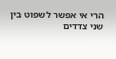הרי אי אפשר לשפוט בין שני צדדים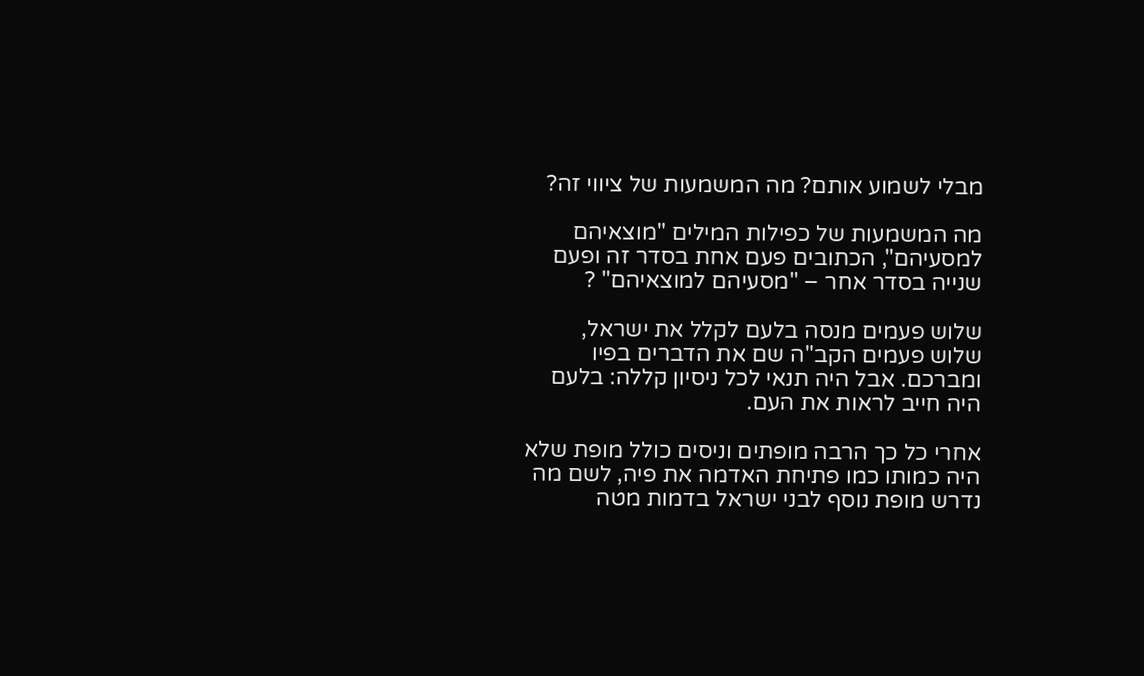מבלי לשמוע אותם? מה המשמעות של ציווי זה?

מה המשמעות של כפילות המילים "מוצאיהם למסעיהם", הכתובים פעם אחת בסדר זה ופעם שנייה בסדר אחר – "מסעיהם למוצאיהם" ?

שלוש פעמים מנסה בלעם לקלל את ישראל, שלוש פעמים הקב"ה שם את הדברים בפיו ומברכם. אבל היה תנאי לכל ניסיון קללה: בלעם היה חייב לראות את העם.

אחרי כל כך הרבה מופתים וניסים כולל מופת שלא היה כמותו כמו פתיחת האדמה את פיה, לשם מה נדרש מופת נוסף לבני ישראל בדמות מטה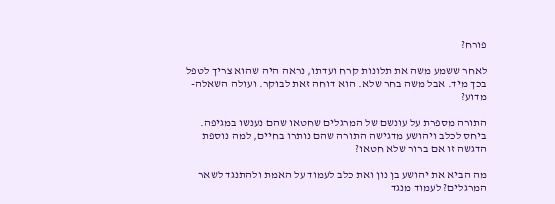פורח?

לאחר ששמע משה את תלונות קרח ועדתו, נראה היה שהוא צריך לטפל בכך מיד. אבל משה בחר שלא. הוא דוחה זאת לבוקר. ועולה השאלה- מדוע?

התורה מספרת על עונשם של המרגלים שחטאו שהם נענשו במגיפה. ביחס לכלב ויהושע מדגישה התורה שהם נותרו בחיים, למה נוספת הדגשה זו אם ברור שלא חטאו?

מה הביא את יהושע בן נון ואת כלב לעמוד על האמת ולהתנגד לשאר המרגלים? לעמוד מנגד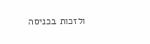ולזכות בכניסה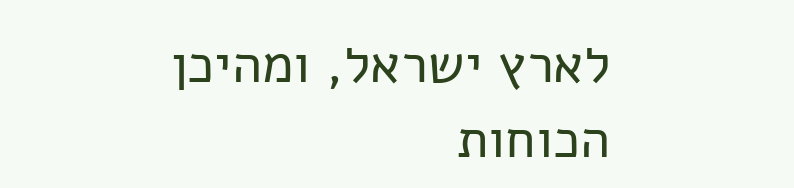לארץ ישראל, ומהיכן הכוחות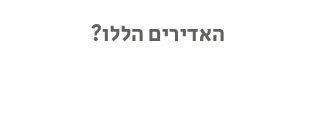האדירים הללו?